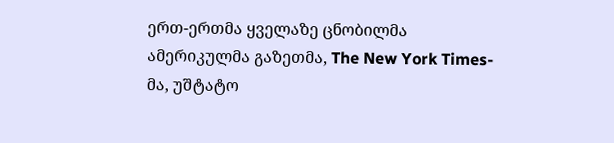ერთ-ერთმა ყველაზე ცნობილმა ამერიკულმა გაზეთმა, The New York Times-მა, უშტატო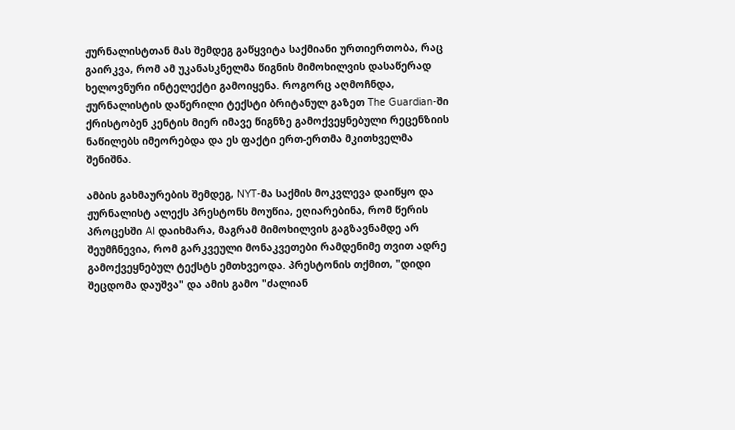ჟურნალისტთან მას შემდეგ გაწყვიტა საქმიანი ურთიერთობა, რაც გაირკვა, რომ ამ უკანასკნელმა წიგნის მიმოხილვის დასაწერად ხელოვნური ინტელექტი გამოიყენა. როგორც აღმოჩნდა, ჟურნალისტის დაწერილი ტექსტი ბრიტანულ გაზეთ The Guardian-ში ქრისტობენ კენტის მიერ იმავე წიგნზე გამოქვეყნებული რეცენზიის ნაწილებს იმეორებდა და ეს ფაქტი ერთ-ერთმა მკითხველმა შენიშნა.

ამბის გახმაურების შემდეგ, NYT-მა საქმის მოკვლევა დაიწყო და ჟურნალისტ ალექს პრესტონს მოუწია, ეღიარებინა, რომ წერის პროცესში AI დაიხმარა, მაგრამ მიმოხილვის გაგზავნამდე არ შეუმჩნევია, რომ გარკვეული მონაკვეთები რამდენიმე თვით ადრე გამოქვეყნებულ ტექსტს ემთხვეოდა. პრესტონის თქმით, "დიდი შეცდომა დაუშვა" და ამის გამო "ძალიან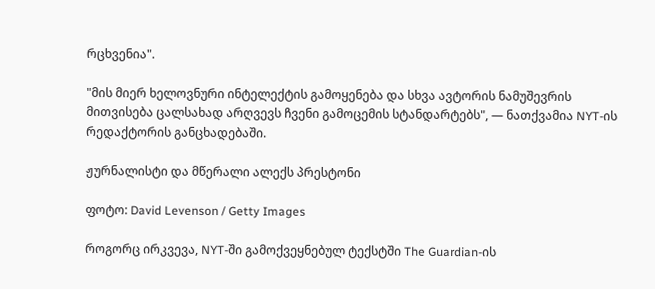რცხვენია".

"მის მიერ ხელოვნური ინტელექტის გამოყენება და სხვა ავტორის ნამუშევრის მითვისება ცალსახად არღვევს ჩვენი გამოცემის სტანდარტებს", — ნათქვამია NYT-ის რედაქტორის განცხადებაში.

ჟურნალისტი და მწერალი ალექს პრესტონი

ფოტო: David Levenson / Getty Images

როგორც ირკვევა, NYT-ში გამოქვეყნებულ ტექსტში The Guardian-ის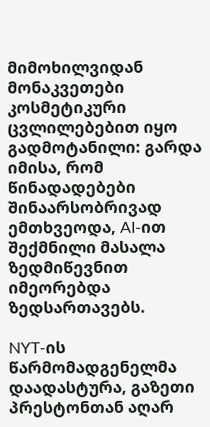მიმოხილვიდან მონაკვეთები კოსმეტიკური ცვლილებებით იყო გადმოტანილი: გარდა იმისა, რომ წინადადებები შინაარსობრივად ემთხვეოდა, AI-ით შექმნილი მასალა ზედმიწევნით იმეორებდა ზედსართავებს.

NYT-ის წარმომადგენელმა დაადასტურა, გაზეთი პრესტონთან აღარ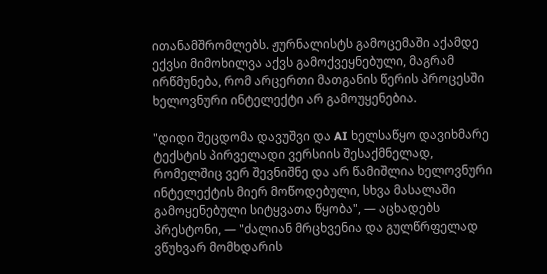ითანამშრომლებს. ჟურნალისტს გამოცემაში აქამდე ექვსი მიმოხილვა აქვს გამოქვეყნებული, მაგრამ ირწმუნება, რომ არცერთი მათგანის წერის პროცესში ხელოვნური ინტელექტი არ გამოუყენებია.

"დიდი შეცდომა დავუშვი და AI ხელსაწყო დავიხმარე ტექსტის პირველადი ვერსიის შესაქმნელად, რომელშიც ვერ შევნიშნე და არ წამიშლია ხელოვნური ინტელექტის მიერ მოწოდებული, სხვა მასალაში გამოყენებული სიტყვათა წყობა", — აცხადებს პრესტონი, — "ძალიან მრცხვენია და გულწრფელად ვწუხვარ მომხდარის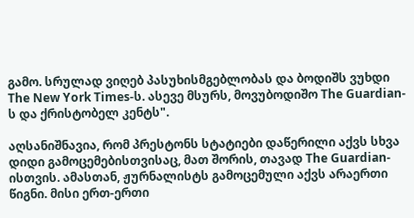გამო. სრულად ვიღებ პასუხისმგებლობას და ბოდიშს ვუხდი The New York Times-ს. ასევე მსურს, მოვუბოდიშო The Guardian-ს და ქრისტობელ კენტს".

აღსანიშნავია, რომ პრესტონს სტატიები დაწერილი აქვს სხვა დიდი გამოცემებისთვისაც, მათ შორის, თავად The Guardian-ისთვის. ამასთან, ჟურნალისტს გამოცემული აქვს არაერთი წიგნი. მისი ერთ-ერთი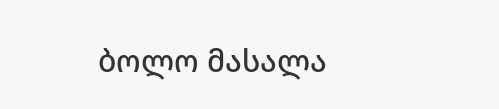ბოლო მასალა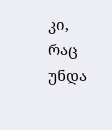კი, რაც უნდა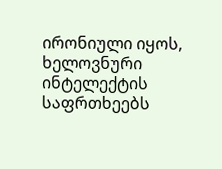ირონიული იყოს, ხელოვნური ინტელექტის საფრთხეებს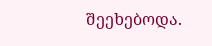შეეხებოდა.